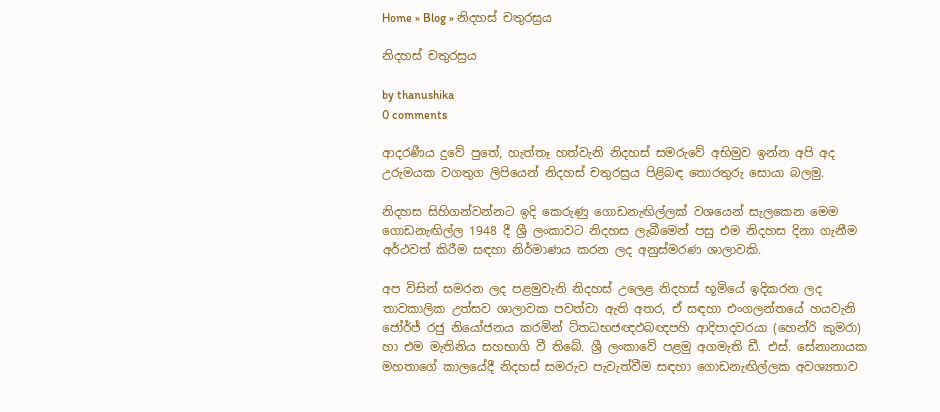Home » Blog » නිදහස් චතුරස්‍රය

නිදහස් චතුරස්‍රය

by thanushika
0 comments

ආදරණීය දුවේ පුතේ, හැත්තෑ හත්වැනි නිදහස් සමරුවේ අභිමුව ඉන්න අපි අද උරුමයක වගතුග ලිපියෙන් නිදහස් චතුරස්‍රය පිළිබඳ තොරතුරු සොයා බලමු.

නිදහස සිහිගන්වන්නට ඉදි කෙරුණු ගොඩනැඟිල්ලක් වශයෙන් සැලකෙන මෙම ගොඩනැඟිල්ල 1948 දී ශ්‍රී ලංකාවට නිදහස ලැබීමෙන් පසු එම නිදහස දිනා ගැනීම අර්ථවත් කිරීම සඳහා නිර්මාණය කරන ලද අනුස්මරණ ශාලාවකි.

අප විසින් සමරන ලද පළමුවැනි නිදහස් උලෙළ නිදහස් භූමියේ ඉදිකරන ලද තාවකාලික උත්සව ශාලාවක පවත්වා ඇති අතර, ඒ සඳහා එංගලන්තයේ හයවැනි ජෝර්ජ් රජු නියෝජනය කරමින් ට්තධභජඥඵබඥපහි ආදිපාදවරයා (හෙන්රි කුමරා) හා එම මැතිනිය සහභාගි වී තිබේ. ශ්‍රී ලංකාවේ පළමු අගමැති ඩී. එස්. සේනානායක මහතාගේ කාලයේදී නිදහස් සමරුව පැවැත්වීම සඳහා ගොඩනැඟිල්ලක අවශ්‍යතාව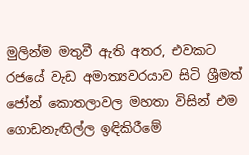මුලින්ම මතුවී ඇති අතර, එවකට රජයේ වැඩ අමාත්‍යවරයාව සිටි ශ්‍රීමත් ජෝන් කොතලාවල මහතා විසින් එම ගොඩනැඟිල්ල ඉඳිකිරීමේ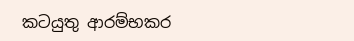කටයුතු ආරම්භකර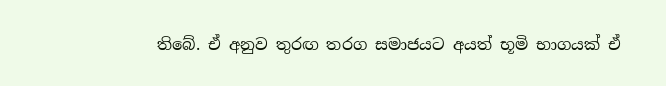තිබේ. ඒ අනුව තුරඟ තරග සමාජයට අයත් භූමි භාගයක් ඒ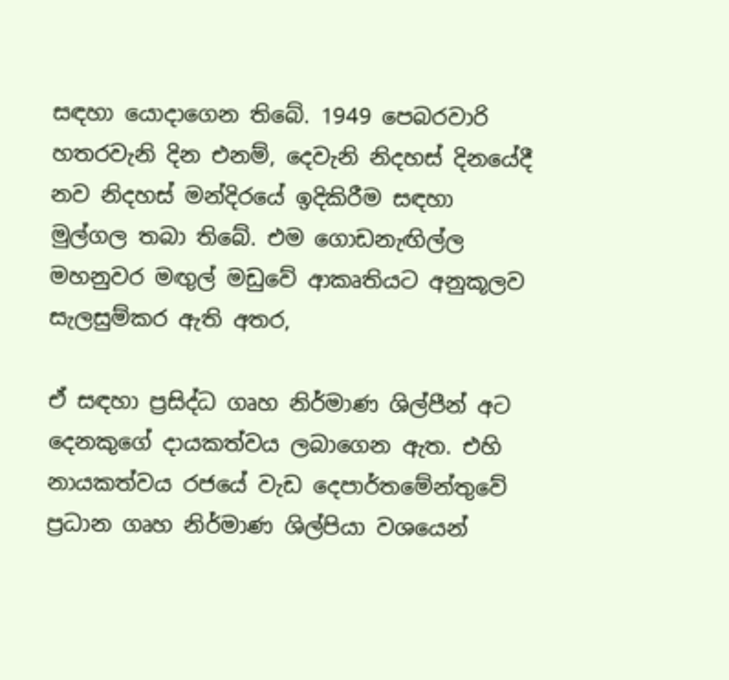සඳහා යොදාගෙන තිබේ. 1949 පෙබරවාරි හතරවැනි දින එනම්, දෙවැනි නිදහස් දිනයේදී නව නිදහස් මන්දිරයේ ඉදිකිරීම සඳහා මුල්ගල තබා තිබේ. එම ගොඩනැඟිල්ල මහනුවර මඟුල් මඩුවේ ආකෘතියට අනුකූලව සැලසුම්කර ඇති අතර,

ඒ සඳහා ප්‍රසිද්ධ ගෘහ නිර්මාණ ශිල්පීන් අට දෙනකුගේ දායකත්වය ලබාගෙන ඇත. එහි නායකත්වය රජයේ වැඩ දෙපාර්තමේන්තුවේ ප්‍රධාන ගෘහ නිර්මාණ ශිල්පියා වශයෙන්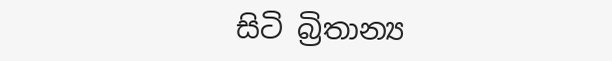සිටි බ්‍රිතාන්‍ය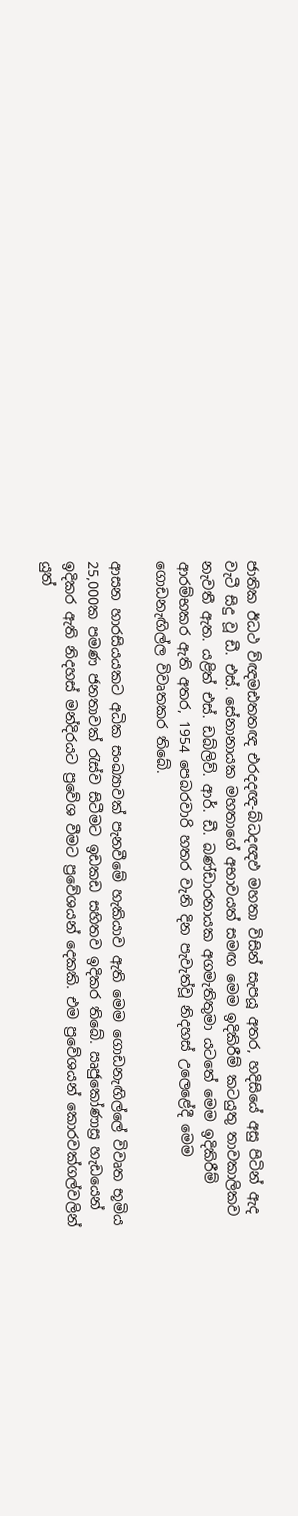ජාතික ඊධථ ව්ඥමඪතතඥ එරදදඥ-බ්ධදඥඵ මහතා විසින් සැපයූ අතර, හදිසියේ අසු පිටින් ඇද වැටී සිදු වූ ඩී. එස්. සේනානායක මහතාගේ අභාවයත් සමඟ මෙම ඉදිකිරීම් කටයුතු තාවකාලිකව නැවතී ඇත. යළිත් එස්. ඩබ්ලිව්. ආර්. ඩී. බණ්ඩාරනායක අගමැතිතුමා යටතේ මෙම ඉදිකිරීම් ආරම්භකර ඇති අතර, 1954 පෙබරවාරි හතර වැනි දින පැවැත්වූ නිදහස් උලෙළේදී මෙම ගොඩනැඟිල්ල විවෘතකර තිබේ.

ආසන හාරසියයකට අධික සංඛ්‍යාවක් පැනවීමේ හැකියාව ඇති මෙම ගොඩනැඟිල්ලේ විවෘත භූමිය 25,000ක පමණ ජනතාවක් රැස්ව සිටීමට ඉඩකඩ සහිතව ඉදිකර තිබේ. ඍජුකෝණාස්‍ර හැඩයෙන් ඉදිකර ඇති නිදහස් මන්දිරයට ප්‍රවේශ වීමට ප්‍රවේශයන් දෙකකි. එම ප්‍රවේශයන් කොරවක්ගල්වලින් යුත්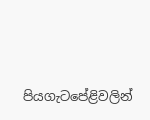පියගැටපේළිවලින්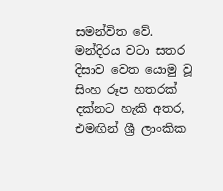සමන්විත වේ. මන්දිරය වටා සතර දිසාව වෙත යොමු වූ සිංහ රූප හතරක් දක්නට හැකි අතර, එමඟින් ශ්‍රී ලාංකික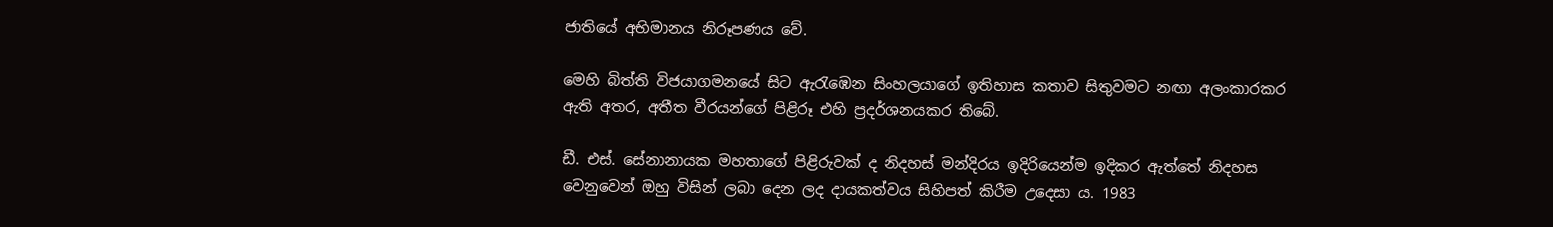ජාතියේ අභිමානය නිරූපණය වේ.

මෙහි බිත්ති විජයාගමනයේ සිට ඇරැඹෙන සිංහලයාගේ ඉතිහාස කතාව සිතුවමට නඟා අලංකාරකර ඇති අතර, අතීත වීරයන්ගේ පිළිරූ එහි ප්‍රදර්ශනයකර තිබේ.

ඩී. එස්. සේනානායක මහතාගේ පිළිරුවක් ද නිදහස් මන්දිරය ඉදිරියෙන්ම ඉදිකර ඇත්තේ නිදහස වෙනුවෙන් ඔහු විසින් ලබා දෙන ලද දායකත්වය සිහිපත් කිරීම උදෙසා ය. 1983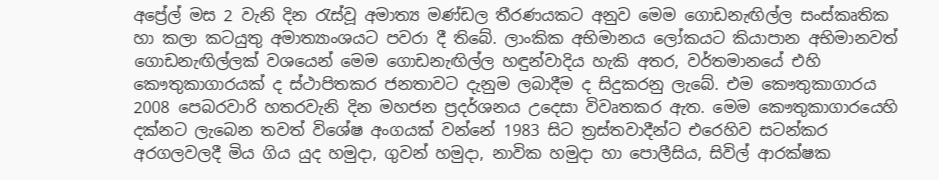අප්‍රේල් මස 2 වැනි දින රැස්වූ අමාත්‍ය මණ්ඩල තීරණයකට අනුව මෙම ගොඩනැඟිල්ල සංස්කෘතික හා කලා කටයුතු අමාත්‍යාංශයට පවරා දී තිබේ. ලාංකික අභිමානය ලෝකයට කියාපාන අභිමානවත් ගොඩනැඟිල්ලක් වශයෙන් මෙම ගොඩනැඟිල්ල හඳුන්වාදිය හැකි අතර, වර්තමානයේ එහි කෞතුකාගාරයක් ද ස්ථාපිතකර ජනතාවට දැනුම ලබාදීම ද සිදුකරනු ලැබේ. එම කෞතුකාගාරය 2008 පෙබරවාරි හතරවැනි දින මහජන ප්‍රදර්ශනය උදෙසා විවෘතකර ඇත. මෙම කෞතුකාගාරයෙහි දක්නට ලැබෙන තවත් විශේෂ අංගයක් වන්නේ 1983 සිට ත්‍රස්තවාදීන්ට එරෙහිව සටන්කර අරගලවලදී මිය ගිය යුද හමුදා, ගුවන් හමුදා, නාවික හමුදා හා පොලීසිය, සිවිල් ආරක්ෂක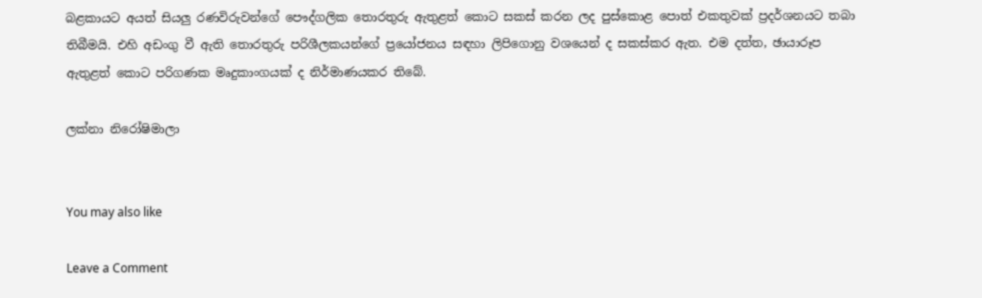බළකායට අයත් සියලු රණවිරුවන්ගේ පෞද්ගලික තොරතුරු ඇතුළත් කොට සකස් කරන ලද පුස්කොළ පොත් එකතුවක් ප්‍රදර්ශනයට තබා තිබීමයි. එහි අඩංගු වී ඇති තොරතුරු පරිශීලකයන්ගේ ප්‍රයෝජනය සඳහා ලිපිගොනු වශයෙන් ද සකස්කර ඇත. එම දත්ත, ඡායාරූප ඇතුළත් කොට පරිගණක මෘදුකාංගයක් ද නිර්මාණයකර තිබේ.

ලක්නා නිරෝෂිමාලා


You may also like

Leave a Comment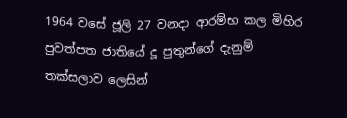1964 වසේ ජූලි 27 වනදා ආරම්භ කල මිහිර පුවත්පත ජාතියේ දූ පුතුන්ගේ දැනුම් තක්සලාව ලෙසින්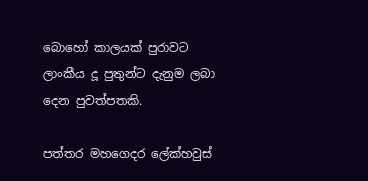බොහෝ කාලයක් පුරාවට ලාංකීය දූ පුතුන්ට දැනුම ලබා දෙන පුවත්පතකි.

පත්තර මහගෙදර ලේක්හවුස්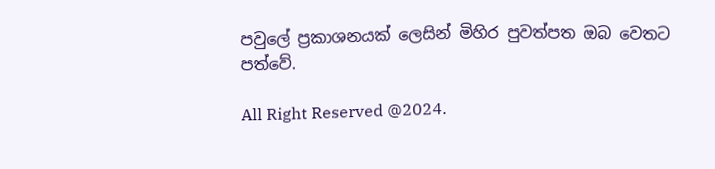පවුලේ ප්‍රකාශනයක් ලෙසින් මිහිර පුවත්පත ඔබ වෙතට පත්වේ.

All Right Reserved @2024.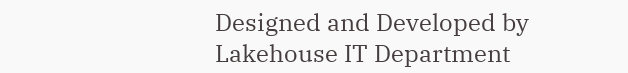Designed and Developed by Lakehouse IT Department